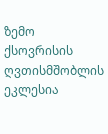ზემო ქსოვრისის ღვთისმშობლის ეკლესია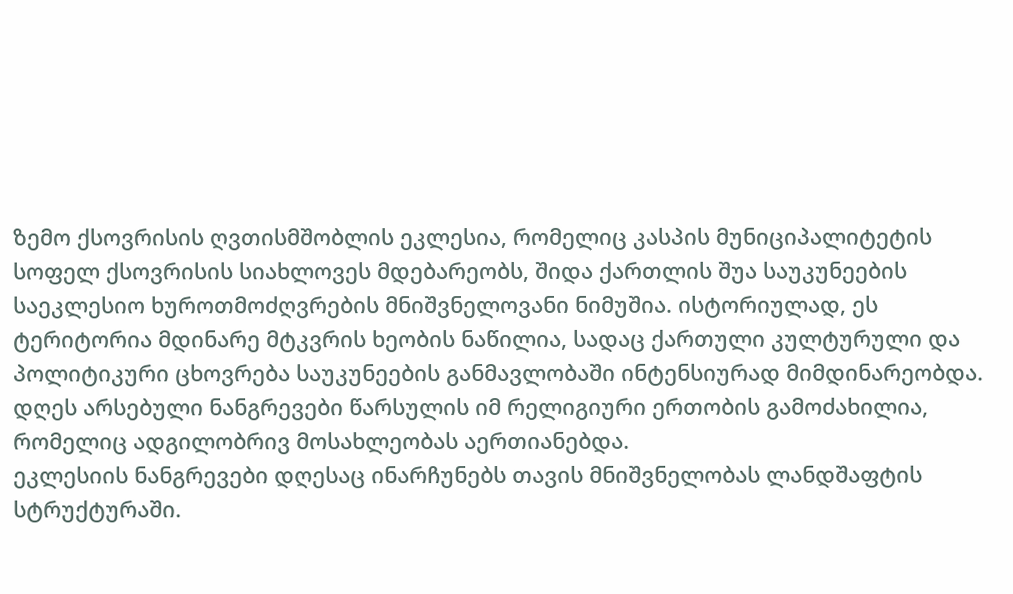ზემო ქსოვრისის ღვთისმშობლის ეკლესია, რომელიც კასპის მუნიციპალიტეტის სოფელ ქსოვრისის სიახლოვეს მდებარეობს, შიდა ქართლის შუა საუკუნეების საეკლესიო ხუროთმოძღვრების მნიშვნელოვანი ნიმუშია. ისტორიულად, ეს ტერიტორია მდინარე მტკვრის ხეობის ნაწილია, სადაც ქართული კულტურული და პოლიტიკური ცხოვრება საუკუნეების განმავლობაში ინტენსიურად მიმდინარეობდა. დღეს არსებული ნანგრევები წარსულის იმ რელიგიური ერთობის გამოძახილია, რომელიც ადგილობრივ მოსახლეობას აერთიანებდა.
ეკლესიის ნანგრევები დღესაც ინარჩუნებს თავის მნიშვნელობას ლანდშაფტის სტრუქტურაში.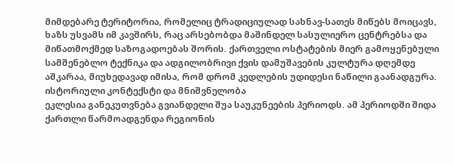მიმდებარე ტერიტორია, რომელიც ტრადიციულად სახნავ-სათეს მიწებს მოიცავს, ხაზს უსვამს იმ კავშირს, რაც არსებობდა მაშინდელ სასულიერო ცენტრებსა და მიწათმოქმედ საზოგადოებას შორის. ქართველი ოსტატების მიერ გამოყენებული სამშენებლო ტექნიკა და ადგილობრივი ქვის დამუშავების კულტურა დღემდე აშკარაა, მიუხედავად იმისა, რომ დრომ კედლების უდიდესი ნაწილი გაანადგურა.
ისტორიული კონტექსტი და მნიშვნელობა
ეკლესია განეკუთვნება გვიანდელი შუა საუკუნეების პერიოდს. ამ პერიოდში შიდა ქართლი წარმოადგენდა რეგიონის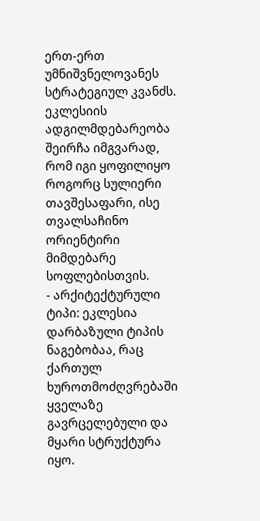ერთ-ერთ უმნიშვნელოვანეს სტრატეგიულ კვანძს. ეკლესიის ადგილმდებარეობა შეირჩა იმგვარად, რომ იგი ყოფილიყო როგორც სულიერი თავშესაფარი, ისე თვალსაჩინო ორიენტირი მიმდებარე სოფლებისთვის.
- არქიტექტურული ტიპი: ეკლესია დარბაზული ტიპის ნაგებობაა, რაც ქართულ ხუროთმოძღვრებაში ყველაზე გავრცელებული და მყარი სტრუქტურა იყო.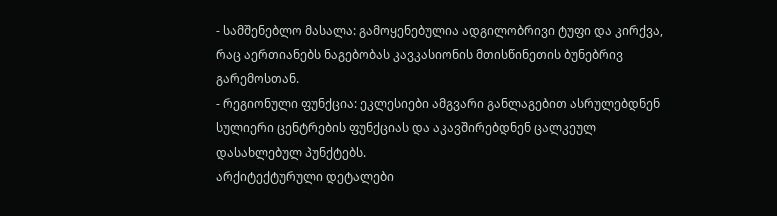- სამშენებლო მასალა: გამოყენებულია ადგილობრივი ტუფი და კირქვა, რაც აერთიანებს ნაგებობას კავკასიონის მთისწინეთის ბუნებრივ გარემოსთან.
- რეგიონული ფუნქცია: ეკლესიები ამგვარი განლაგებით ასრულებდნენ სულიერი ცენტრების ფუნქციას და აკავშირებდნენ ცალკეულ დასახლებულ პუნქტებს.
არქიტექტურული დეტალები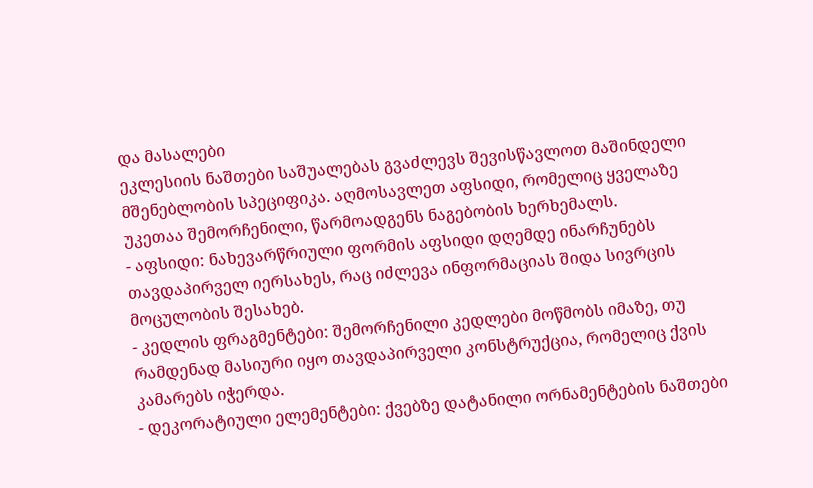და მასალები
ეკლესიის ნაშთები საშუალებას გვაძლევს შევისწავლოთ მაშინდელი მშენებლობის სპეციფიკა. აღმოსავლეთ აფსიდი, რომელიც ყველაზე უკეთაა შემორჩენილი, წარმოადგენს ნაგებობის ხერხემალს.
- აფსიდი: ნახევარწრიული ფორმის აფსიდი დღემდე ინარჩუნებს თავდაპირველ იერსახეს, რაც იძლევა ინფორმაციას შიდა სივრცის მოცულობის შესახებ.
- კედლის ფრაგმენტები: შემორჩენილი კედლები მოწმობს იმაზე, თუ რამდენად მასიური იყო თავდაპირველი კონსტრუქცია, რომელიც ქვის კამარებს იჭერდა.
- დეკორატიული ელემენტები: ქვებზე დატანილი ორნამენტების ნაშთები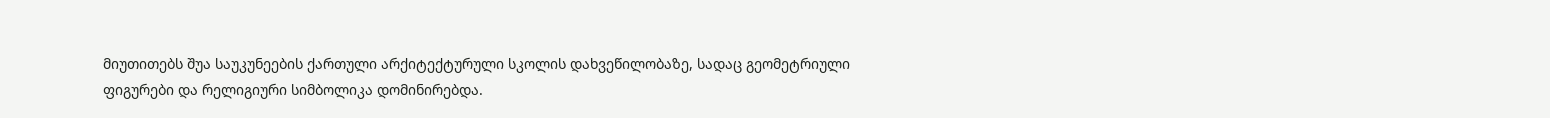მიუთითებს შუა საუკუნეების ქართული არქიტექტურული სკოლის დახვეწილობაზე, სადაც გეომეტრიული ფიგურები და რელიგიური სიმბოლიკა დომინირებდა.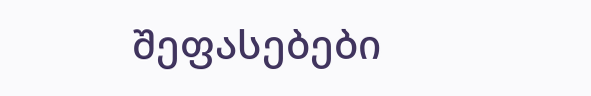შეფასებები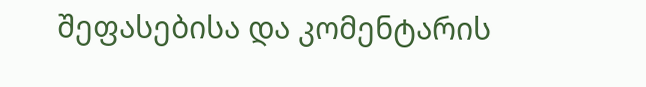შეფასებისა და კომენტარის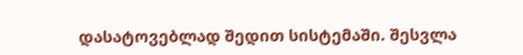დასატოვებლად შედით სისტემაში. შესვლა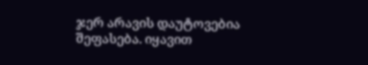ჯერ არავის დაუტოვებია შეფასება. იყავით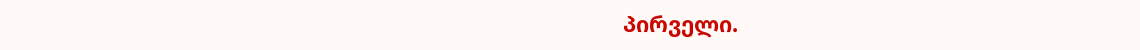პირველი.